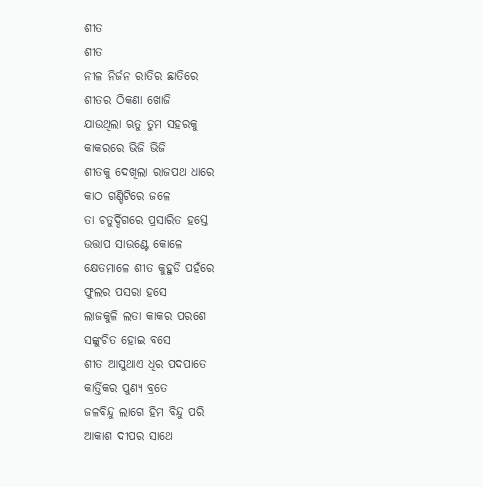ଶୀତ
ଶୀତ
ନୀଳ ନିର୍ଜନ ରାତିର ଛାତିରେ
ଶୀତର ଠିକଣା ଖୋଜି
ଯାଉଥିଲା ଋତୁ ତୁମ ସହରକୁ
କାକରରେ ଭିଜି ଭିଜି
ଶୀତକୁ ଦେଖିଲା ରାଜପଥ ଧାରେ
କାଠ ଗଣ୍ଡିଟିରେ ଜଳେ
ତା ଚତୁର୍ଦ୍ଦିଗରେ ପ୍ରସାରିତ ହସ୍ତେ
ଉତ୍ତାପ ସାଉଣ୍ଟେ କୋଳେ
କ୍ଷେତମାଳେ ଶୀତ କୁହୁଡି ପହଁରେ
ଫୁଲର ପସରା ହସେ
ଲାଜକୁଳି ଲତା କାକର ପରଶେ
ସଙ୍କୁଚିତ ହୋଇ ବସେ
ଶୀତ ଆସୁଥାଏ ଧିର ପଦପାତେ
କାର୍ତ୍ତିକର ପୁଣ୍ୟ ବ୍ରତେ
ଜଳବିନ୍ଦୁ ଲାଗେ ହିମ ବିନ୍ଦୁ ପରି
ଆକାଶ ଦୀପର ସାଥେ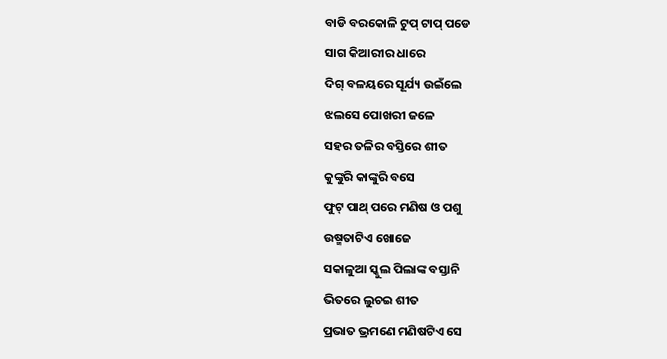ବାଡି ବରକୋଳି ଟୁପ୍ ଟାପ୍ ପଡେ
ସାଗ କିଆରୀର ଧାରେ
ଦିଗ୍ ବଳୟରେ ସୂର୍ଯ୍ୟ ଉଇଁଲେ
ଝଲସେ ପୋଖରୀ ଜଳେ
ସହର ତଳିର ବସ୍ତିରେ ଶୀତ
କୁଙ୍କୁରି କାଙ୍କୁରି ବସେ
ଫୁଟ୍ ପାଥ୍ ପରେ ମଣିଷ ଓ ପଶୁ
ଉଷ୍ମତାଟିଏ ଖୋଜେ
ସକାଳୁଆ ସ୍କୁଲ ପିଲାଙ୍କ ବସ୍ତାନି
ଭିତରେ ଲୁଚଇ ଶୀତ
ପ୍ରଭାତ ଭ୍ରମଣେ ମଣିଷଟିଏ ସେ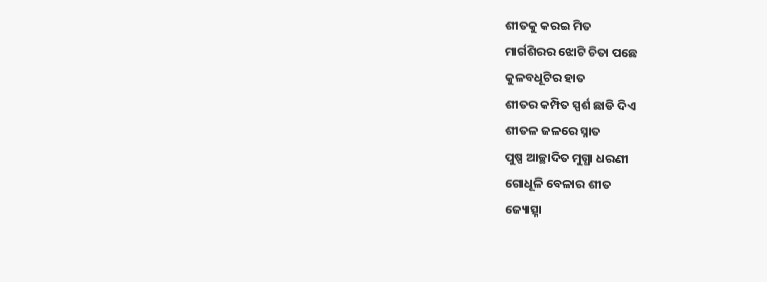ଶୀତକୁ କରଇ ମିତ
ମାର୍ଗଶିରର ଝୋଟି ଚିତା ପଛେ
କୁଳବଧୂଟିର ହାତ
ଶୀତର କମ୍ପିତ ସ୍ପର୍ଶ ଛାଡି ଦିଏ
ଶୀତଳ ଜଳରେ ସ୍ନାତ
ପୁଷ୍ପ ଆଚ୍ଛାଦିତ ମୁଗ୍ଧା ଧରଣୀ
ଗୋଧୂଳି ବେଳାର ଶୀତ
ଜ୍ୟୋତ୍ସ୍ନା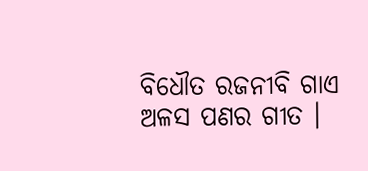ବିଧୌତ ରଜନୀବି ଗାଏ
ଅଳସ ପଣର ଗୀତ ।